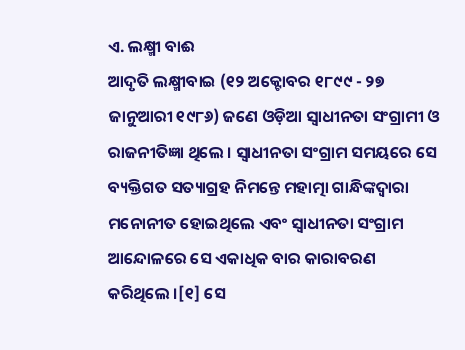ଏ. ଲକ୍ଷ୍ମୀ ବାଈ
ଆଦୃତି ଲକ୍ଷ୍ମୀବାଇ (୧୨ ଅକ୍ଟୋବର ୧୮୯୯ - ୨୭ ଜାନୁଆରୀ ୧୯୮୬) ଜଣେ ଓଡ଼ିଆ ସ୍ୱାଧୀନତା ସଂଗ୍ରାମୀ ଓ ରାଜନୀତିଜ୍ଞା ଥିଲେ । ସ୍ୱାଧୀନତା ସଂଗ୍ରାମ ସମୟରେ ସେ ବ୍ୟକ୍ତିଗତ ସତ୍ୟାଗ୍ରହ ନିମନ୍ତେ ମହାତ୍ମା ଗାନ୍ଧିଙ୍କଦ୍ୱାରା ମନୋନୀତ ହୋଇଥିଲେ ଏବଂ ସ୍ୱାଧୀନତା ସଂଗ୍ରାମ ଆନ୍ଦୋଳରେ ସେ ଏକାଧିକ ବାର କାରାବରଣ କରିଥିଲେ ।[୧] ସେ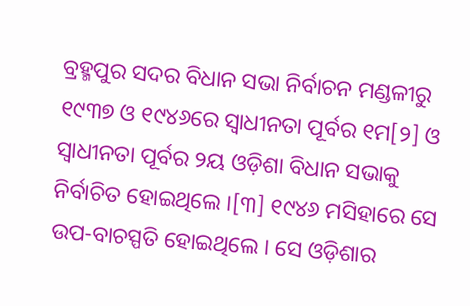ବ୍ରହ୍ମପୁର ସଦର ବିଧାନ ସଭା ନିର୍ବାଚନ ମଣ୍ଡଳୀରୁ ୧୯୩୭ ଓ ୧୯୪୬ରେ ସ୍ୱାଧୀନତା ପୂର୍ବର ୧ମ[୨] ଓ ସ୍ୱାଧୀନତା ପୂର୍ବର ୨ୟ ଓଡ଼ିଶା ବିଧାନ ସଭାକୁ ନିର୍ବାଚିତ ହୋଇଥିଲେ ।[୩] ୧୯୪୬ ମସିହାରେ ସେ ଉପ-ବାଚସ୍ପତି ହୋଇଥିଲେ । ସେ ଓଡ଼ିଶାର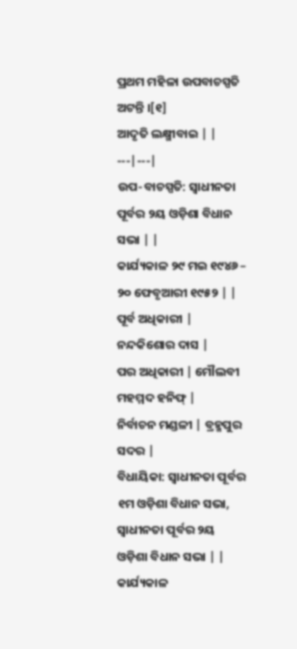ପ୍ରଥମ ମହିଳା ଉପବାଚସ୍ପତି ଅଟନ୍ତି ।[୧]
ଆଦୃତି ଲକ୍ଷ୍ମୀବାଇ | |
---|---|
ଉପ-ବାଚସ୍ପତି: ସ୍ୱାଧୀନତା ପୂର୍ବର ୨ୟ ଓଡ଼ିଶା ବିଧାନ ସଭା | |
କାର୍ଯ୍ୟକାଳ ୨୯ ମଇ ୧୯୪୬ – ୨୦ ଫେବୃଆରୀ ୧୯୫୨ | |
ପୂର୍ବ ଅଧିକାରୀ | ନନ୍ଦକିଶୋର ଦାସ |
ପର ଅଧିକାରୀ | ମୌଲବୀ ମହମ୍ମଦ ହନିଫ୍ |
ନିର୍ବାଚନ ମଣ୍ଡଳୀ | ବ୍ରହ୍ମପୁର ସଦର |
ବିଧାୟିକା: ସ୍ୱାଧୀନତା ପୂର୍ବର ୧ମ ଓଡ଼ିଶା ବିଧାନ ସଭା, ସ୍ୱାଧୀନତା ପୂର୍ବର ୨ୟ ଓଡ଼ିଶା ବିଧାନ ସଭା | |
କାର୍ଯ୍ୟକାଳ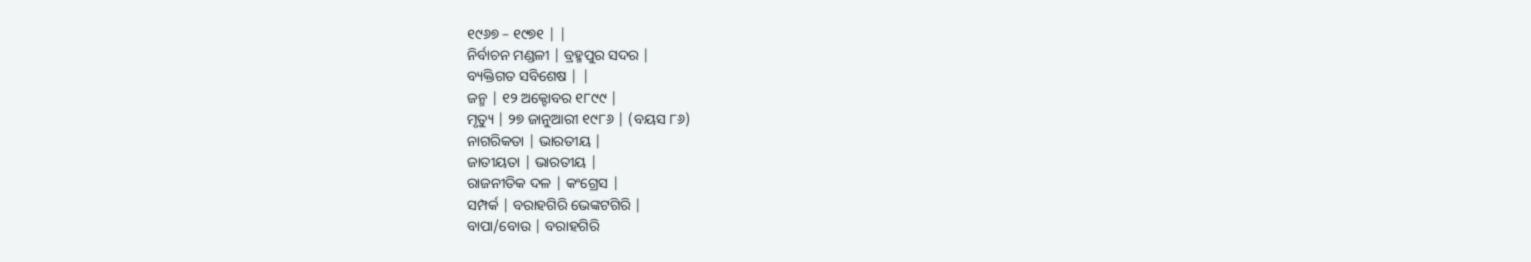୧୯୬୭ – ୧୯୭୧ | |
ନିର୍ବାଚନ ମଣ୍ଡଳୀ | ବ୍ରହ୍ମପୁର ସଦର |
ବ୍ୟକ୍ତିଗତ ସବିଶେଷ | |
ଜନ୍ମ | ୧୨ ଅକ୍ଟୋବର ୧୮୯୯ |
ମୃତ୍ୟୁ | ୨୭ ଜାନୁଆରୀ ୧୯୮୬ | (ବୟସ ୮୬)
ନାଗରିକତା | ଭାରତୀୟ |
ଜାତୀୟତା | ଭାରତୀୟ |
ରାଜନୀତିକ ଦଳ | କଂଗ୍ରେସ |
ସମ୍ପର୍କ | ବରାହଗିରି ଭେଙ୍କଟଗିରି |
ବାପା/ବୋଉ | ବରାହଗିରି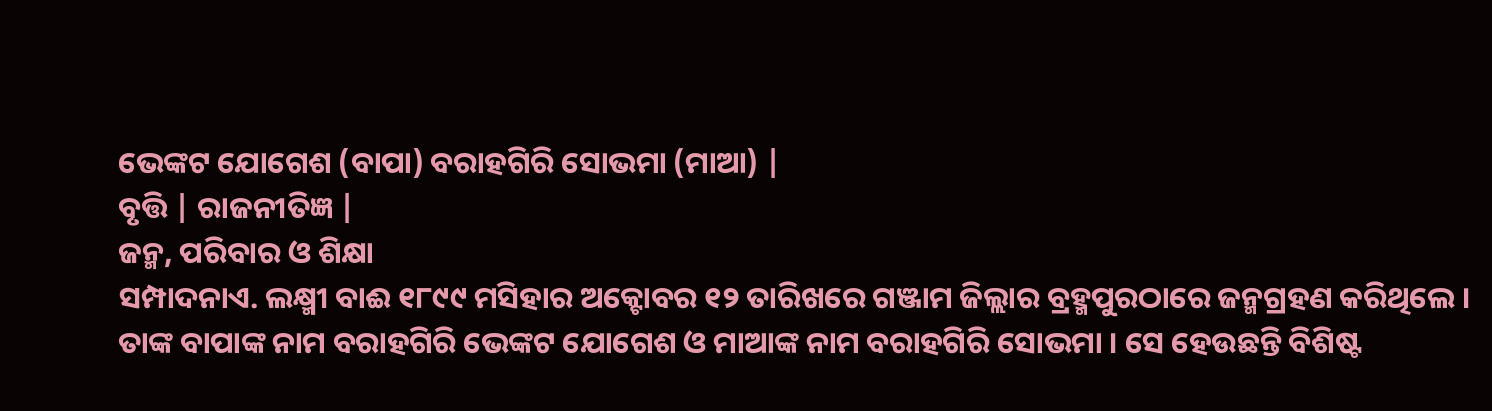ଭେଙ୍କଟ ଯୋଗେଶ (ବାପା) ବରାହଗିରି ସୋଭମା (ମାଆ) |
ବୃତ୍ତି | ରାଜନୀତିଜ୍ଞ |
ଜନ୍ମ, ପରିବାର ଓ ଶିକ୍ଷା
ସମ୍ପାଦନାଏ. ଲକ୍ଷ୍ମୀ ବାଈ ୧୮୯୯ ମସିହାର ଅକ୍ଟୋବର ୧୨ ତାରିଖରେ ଗଞ୍ଜାମ ଜିଲ୍ଲାର ବ୍ରହ୍ମପୁରଠାରେ ଜନ୍ମଗ୍ରହଣ କରିଥିଲେ । ତାଙ୍କ ବାପାଙ୍କ ନାମ ବରାହଗିରି ଭେଙ୍କଟ ଯୋଗେଶ ଓ ମାଆଙ୍କ ନାମ ବରାହଗିରି ସୋଭମା । ସେ ହେଉଛନ୍ତି ବିଶିଷ୍ଟ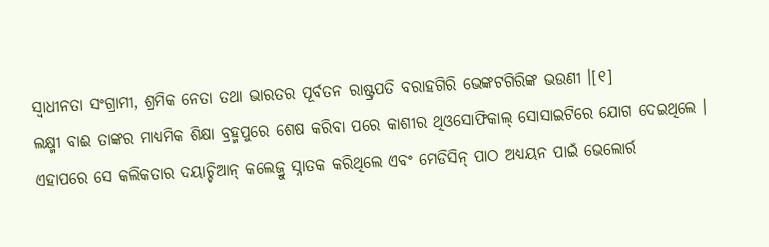ସ୍ୱାଧୀନତା ସଂଗ୍ରାମୀ, ଶ୍ରମିକ ନେତା ତଥା ଭାରତର ପୂର୍ବତନ ରାଷ୍ଟ୍ରପତି ବରାହଗିରି ଭେଙ୍କଟଗିରିଙ୍କ ଭଉଣୀ ।[୧]
ଲକ୍ଷ୍ମୀ ବାଈ ତାଙ୍କର ମାଧ୍ୟମିକ ଶିକ୍ଷା ବ୍ରହ୍ମପୁରେ ଶେଷ କରିବା ପରେ କାଶୀର ଥିଓସୋଫିକାଲ୍ ସୋସାଇଟିରେ ଯୋଗ ଦେଇଥିଲେ । ଏହାପରେ ସେ କଲିକତାର ଦୟାଚ୍ଚିଆନ୍ କଲେଜ୍ରୁ ସ୍ନାତକ କରିଥିଲେ ଏବଂ ମେଡିସିନ୍ ପାଠ ଅଧ୍ୟୟନ ପାଇଁ ଭେଲୋର୍ର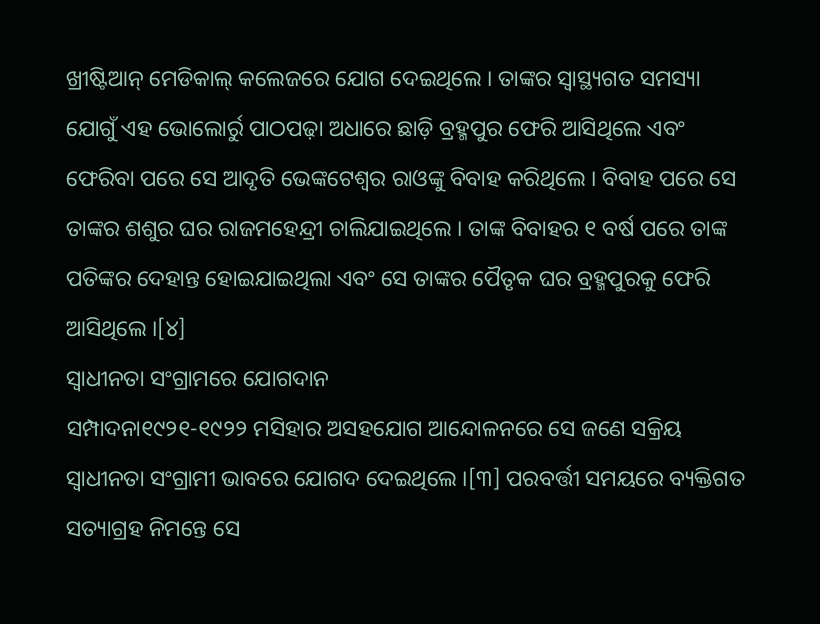ଖ୍ରୀଷ୍ଟିଆନ୍ ମେଡିକାଲ୍ କଲେଜରେ ଯୋଗ ଦେଇଥିଲେ । ତାଙ୍କର ସ୍ୱାସ୍ଥ୍ୟଗତ ସମସ୍ୟା ଯୋଗୁଁ ଏହ ଭୋଲୋର୍ରୁ ପାଠପଢ଼ା ଅଧାରେ ଛାଡ଼ି ବ୍ରହ୍ମପୁର ଫେରି ଆସିଥିଲେ ଏବଂ ଫେରିବା ପରେ ସେ ଆଦୃତି ଭେଙ୍କଟେଶ୍ୱର ରାଓଙ୍କୁ ବିବାହ କରିଥିଲେ । ବିବାହ ପରେ ସେ ତାଙ୍କର ଶଶୁର ଘର ରାଜମହେନ୍ଦ୍ରୀ ଚାଲିଯାଇଥିଲେ । ତାଙ୍କ ବିବାହର ୧ ବର୍ଷ ପରେ ତାଙ୍କ ପତିଙ୍କର ଦେହାନ୍ତ ହୋଇଯାଇଥିଲା ଏବଂ ସେ ତାଙ୍କର ପୈତୃକ ଘର ବ୍ରହ୍ମପୁରକୁ ଫେରି ଆସିଥିଲେ ।[୪]
ସ୍ୱାଧୀନତା ସଂଗ୍ରାମରେ ଯୋଗଦାନ
ସମ୍ପାଦନା୧୯୨୧-୧୯୨୨ ମସିହାର ଅସହଯୋଗ ଆନ୍ଦୋଳନରେ ସେ ଜଣେ ସକ୍ରିୟ ସ୍ୱାଧୀନତା ସଂଗ୍ରାମୀ ଭାବରେ ଯୋଗଦ ଦେଇଥିଲେ ।[୩] ପରବର୍ତ୍ତୀ ସମୟରେ ବ୍ୟକ୍ତିଗତ ସତ୍ୟାଗ୍ରହ ନିମନ୍ତେ ସେ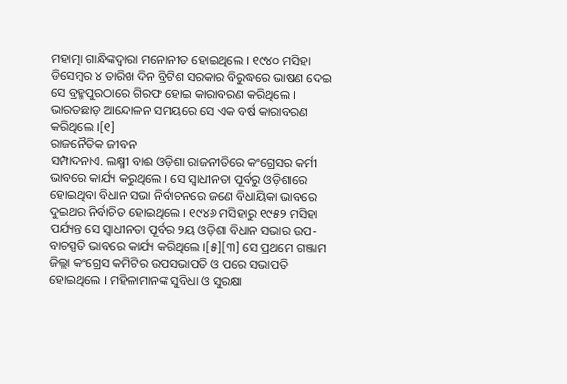ମହାତ୍ମା ଗାନ୍ଧିଙ୍କଦ୍ୱାରା ମନୋନୀତ ହୋଇଥିଲେ । ୧୯୪୦ ମସିହା ଡିସେମ୍ବର ୪ ତାରିଖ ଦିନ ବ୍ରିଟିଶ ସରକାର ବିରୁଦ୍ଧରେ ଭାଷଣ ଦେଇ ସେ ବ୍ରହ୍ମପୁରଠାରେ ଗିରଫ ହୋଇ କାରାବରଣ କରିଥିଲେ । ଭାରତଛାଡ଼ ଆନ୍ଦୋଳନ ସମୟରେ ସେ ଏକ ବର୍ଷ କାରାବରଣ କରିଥିଲେ ।[୧]
ରାଜନୈତିକ ଜୀବନ
ସମ୍ପାଦନାଏ. ଲକ୍ଷ୍ମୀ ବାଈ ଓଡ଼ିଶା ରାଜନୀତିରେ କଂଗ୍ରେସର କର୍ମୀ ଭାବରେ କାର୍ଯ୍ୟ କରୁଥିଲେ । ସେ ସ୍ୱାଧୀନତା ପୂର୍ବରୁ ଓଡ଼ିଶାରେ ହୋଇଥିବା ବିଧାନ ସଭା ନିର୍ବାଚନରେ ଜଣେ ବିଧାୟିକା ଭାବରେ ଦୁଇଥର ନିର୍ବାଚିତ ହୋଇଥିଲେ । ୧୯୪୬ ମସିହାରୁ ୧୯୫୨ ମସିହା ପର୍ଯ୍ୟନ୍ତ ସେ ସ୍ୱାଧୀନତା ପୂର୍ବର ୨ୟ ଓଡ଼ିଶା ବିଧାନ ସଭାର ଉପ-ବାଚସ୍ପତି ଭାବରେ କାର୍ଯ୍ୟ କରିଥିଲେ ।[୫][୩] ସେ ପ୍ରଥମେ ଗଞ୍ଜାମ ଜିଲ୍ଲା କଂଗ୍ରେସ କମିଟିର ଉପସଭାପତି ଓ ପରେ ସଭାପତି ହୋଇଥିଲେ । ମହିଳାମାନଙ୍କ ସୁବିଧା ଓ ସୁରକ୍ଷା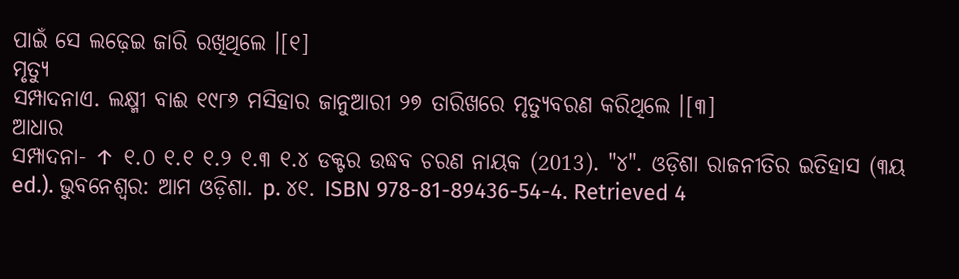ପାଇଁ ସେ ଲଢ଼େଇ ଜାରି ରଖିଥିଲେ ।[୧]
ମୃତ୍ୟୁ
ସମ୍ପାଦନାଏ. ଲକ୍ଷ୍ମୀ ବାଈ ୧୯୮୬ ମସିହାର ଜାନୁଆରୀ ୨୭ ତାରିଖରେ ମୃତ୍ୟୁବରଣ କରିଥିଲେ ।[୩]
ଆଧାର
ସମ୍ପାଦନା- ↑ ୧.୦ ୧.୧ ୧.୨ ୧.୩ ୧.୪ ଡକ୍ଟର ଉଦ୍ଧବ ଚରଣ ନାୟକ (2013). "୪". ଓଡ଼ିଶା ରାଜନୀତିର ଇତିହାସ (୩ୟ ed.). ଭୁବନେଶ୍ୱର: ଆମ ଓଡ଼ିଶା. p. ୪୧. ISBN 978-81-89436-54-4. Retrieved 4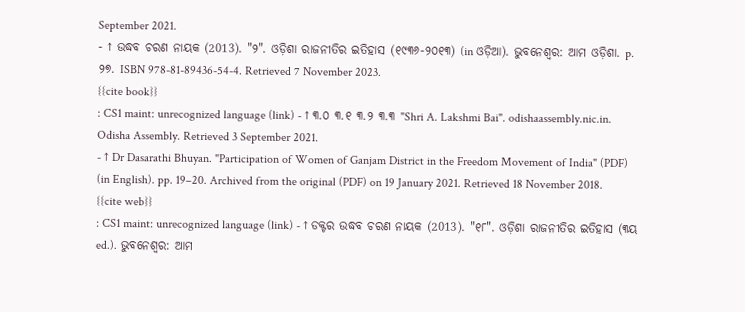September 2021.
- ↑ ଉଦ୍ଧବ ଚରଣ ନାୟକ (2013). "୨". ଓଡ଼ିଶା ରାଜନୀତିର ଇତିହାସ (୧୯୩୬-୨୦୧୩) (in ଓଡ଼ିଆ). ଭୁବନେଶ୍ୱର: ଆମ ଓଡ଼ିଶା. p. ୨୭. ISBN 978-81-89436-54-4. Retrieved 7 November 2023.
{{cite book}}
: CS1 maint: unrecognized language (link) - ↑ ୩.୦ ୩.୧ ୩.୨ ୩.୩ "Shri A. Lakshmi Bai". odishaassembly.nic.in. Odisha Assembly. Retrieved 3 September 2021.
- ↑ Dr Dasarathi Bhuyan. "Participation of Women of Ganjam District in the Freedom Movement of India" (PDF) (in English). pp. 19–20. Archived from the original (PDF) on 19 January 2021. Retrieved 18 November 2018.
{{cite web}}
: CS1 maint: unrecognized language (link) - ↑ ଡକ୍ଟର ଉଦ୍ଧବ ଚରଣ ନାୟକ (2013). "୧୮". ଓଡ଼ିଶା ରାଜନୀତିର ଇତିହାସ (୩ୟ ed.). ଭୁବନେଶ୍ୱର: ଆମ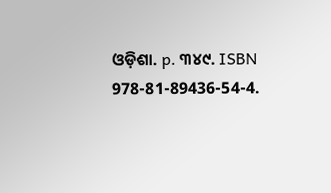ଓଡ଼ିଶା. p. ୩୪୯. ISBN 978-81-89436-54-4.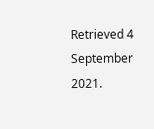Retrieved 4 September 2021.